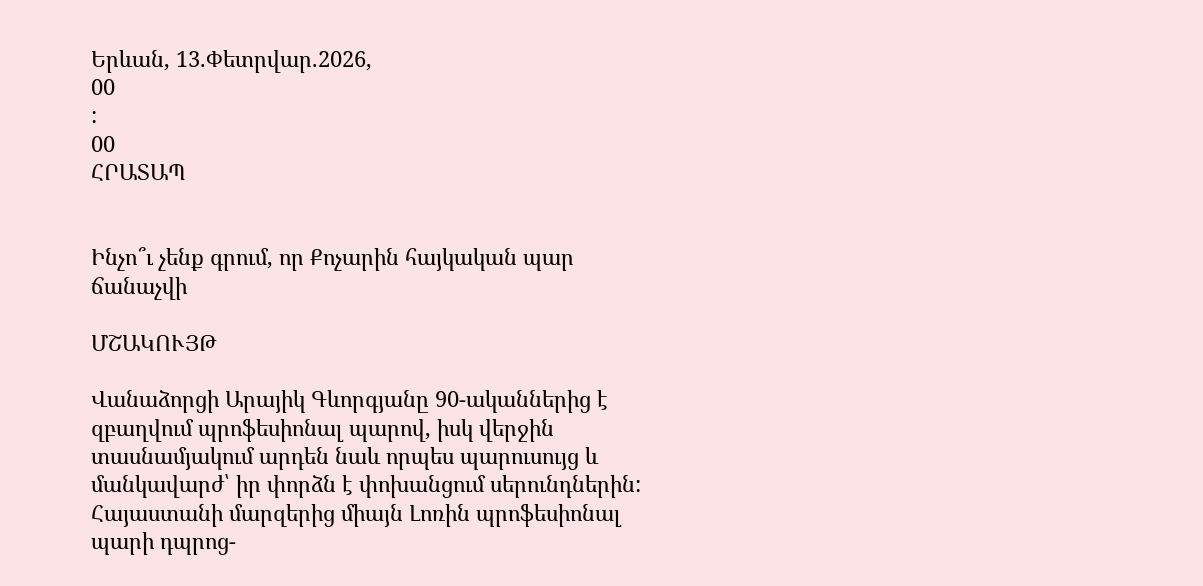Երևան, 13.Փետրվար.2026,
00
:
00
ՀՐԱՏԱՊ


Ինչո՞ւ չենք գրում, որ Քոչարին հայկական պար ճանաչվի

ՄՇԱԿՈՒՅԹ

Վանաձորցի Արայիկ Գևորգյանը 90-ականներից է զբաղվում պրոֆեսիոնալ պարով, իսկ վերջին տասնամյակում արդեն նաև որպես պարուսույց և մանկավարժ՝ իր փորձն է փոխանցում սերունդներին: Հայաստանի մարզերից միայն Լոռին պրոֆեսիոնալ պարի դպրոց-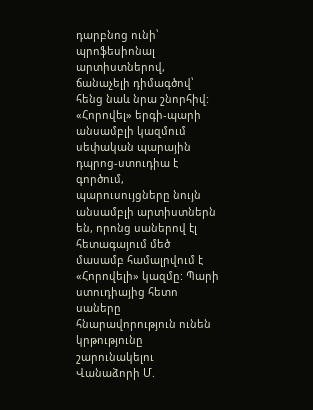դարբնոց ունի՝ պրոֆեսիոնալ արտիստներով, ճանաչելի դիմագծով՝ հենց նաև նրա շնորհիվ: «Հորովել» երգի-պարի անսամբլի կազմում սեփական պարային դպրոց-ստուդիա է գործում, պարուսույցները նույն անսամբլի արտիստներն են, որոնց սաներով էլ հետագայում մեծ մասամբ համալրվում է «Հորովելի» կազմը: Պարի ստուդիայից հետո սաները հնարավորություն ունեն կրթությունը շարունակելու Վանաձորի Մ.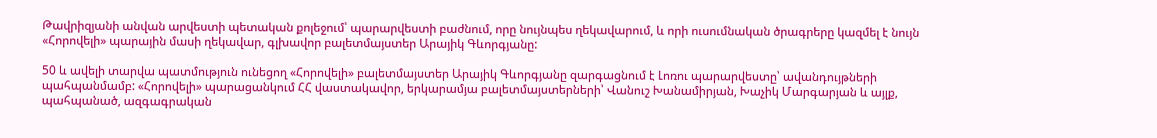Թավրիզյանի անվան արվեստի պետական քոլեջում՝ պարարվեստի բաժնում, որը նույնպես ղեկավարում, և որի ուսումնական ծրագրերը կազմել է նույն «Հորովելի» պարային մասի ղեկավար, գլխավոր բալետմայստեր Արայիկ Գևորգյանը:

50 և ավելի տարվա պատմություն ունեցող «Հորովելի» բալետմայստեր Արայիկ Գևորգյանը զարգացնում է Լոռու պարարվեստը՝ ավանդույթների պահպանմամբ: «Հորովելի» պարացանկում ՀՀ վաստակավոր, երկարամյա բալետմայստերների՝ Վանուշ Խանամիրյան, Խաչիկ Մարգարյան և այլք, պահպանած, ազգագրական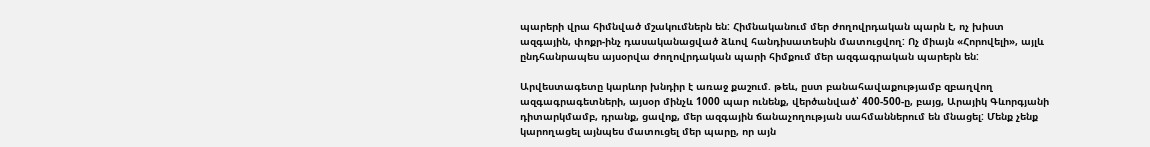պարերի վրա հիմնված մշակումներն են: Հիմնականում մեր ժողովրդական պարն է, ոչ խիստ ազգային, փոքր-ինչ դասականացված ձևով հանդիսատեսին մատուցվող: Ոչ միայն «Հորովելի», այլև ընդհանրապես այսօրվա ժողովրդական պարի հիմքում մեր ազգագրական պարերն են:

Արվեստագետը կարևոր խնդիր է առաջ քաշում. թեև, ըստ բանահավաքությամբ զբաղվող ազգագրագետների, այսօր մինչև 1000 պար ունենք, վերծանված՝ 400-500-ը, բայց, Արայիկ Գևորգյանի դիտարկմամբ, դրանք, ցավոք, մեր ազգային ճանաչողության սահմաններում են մնացել: Մենք չենք կարողացել այնպես մատուցել մեր պարը, որ այն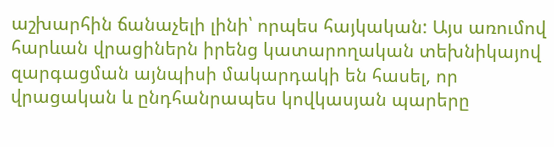աշխարհին ճանաչելի լինի՝ որպես հայկական: Այս առումով հարևան վրացիներն իրենց կատարողական տեխնիկայով զարգացման այնպիսի մակարդակի են հասել, որ վրացական և ընդհանրապես կովկասյան պարերը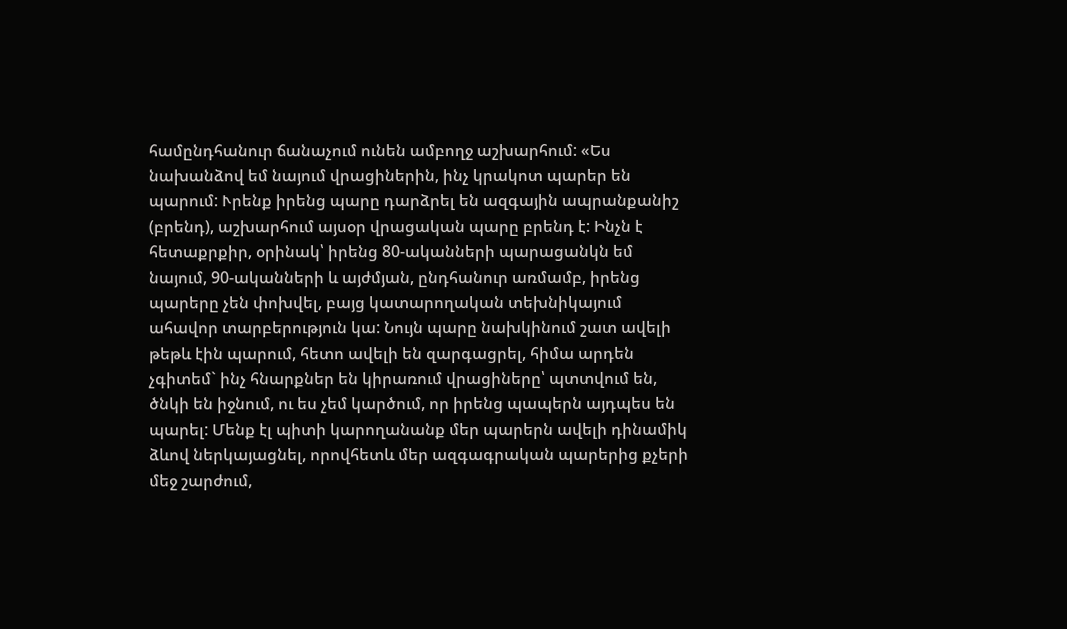համընդհանուր ճանաչում ունեն ամբողջ աշխարհում: «Ես նախանձով եմ նայում վրացիներին, ինչ կրակոտ պարեր են պարում: Ւրենք իրենց պարը դարձրել են ազգային ապրանքանիշ (բրենդ), աշխարհում այսօր վրացական պարը բրենդ է: Ինչն է հետաքրքիր, օրինակ՝ իրենց 80-ականների պարացանկն եմ նայում, 90-ականների և այժմյան, ընդհանուր առմամբ, իրենց պարերը չեն փոխվել, բայց կատարողական տեխնիկայում ահավոր տարբերություն կա: Նույն պարը նախկինում շատ ավելի թեթև էին պարում, հետո ավելի են զարգացրել, հիմա արդեն չգիտեմ` ինչ հնարքներ են կիրառում վրացիները՝ պտտվում են, ծնկի են իջնում, ու ես չեմ կարծում, որ իրենց պապերն այդպես են պարել: Մենք էլ պիտի կարողանանք մեր պարերն ավելի դինամիկ ձևով ներկայացնել, որովհետև մեր ազգագրական պարերից քչերի մեջ շարժում,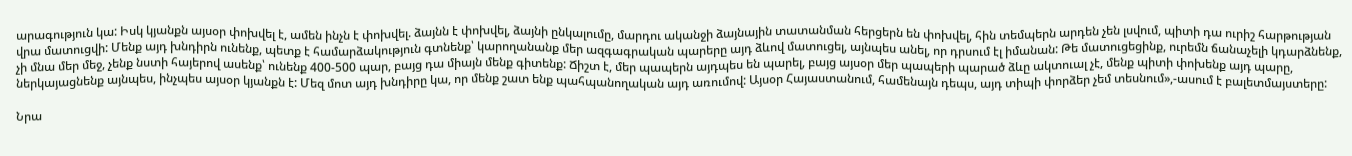արագություն կա: Իսկ կյանքն այսօր փոխվել է, ամեն ինչն է փոխվել. ձայնն է փոխվել, ձայնի ընկալումը, մարդու ականջի ձայնային տատանման հերցերն են փոխվել, հին տեմպերն արդեն չեն լսվում, պիտի դա ուրիշ հարթության վրա մատուցվի: Մենք այդ խնդիրն ունենք, պետք է համարձակություն գտնենք՝ կարողանանք մեր ազգագրական պարերը այդ ձևով մատուցել, այնպես անել, որ դրսում էլ իմանան: Թե մատուցեցինք, ուրեմն ճանաչելի կդարձնենք, չի մնա մեր մեջ, չենք նստի հայերով ասենք՝ ունենք 400-500 պար, բայց դա միայն մենք գիտենք: Ճիշտ է, մեր պապերն այդպես են պարել, բայց այսօր մեր պապերի պարած ձևը ակտուալ չէ, մենք պիտի փոխենք այդ պարը, ներկայացնենք այնպես, ինչպես այսօր կյանքն է: Մեզ մոտ այդ խնդիրը կա, որ մենք շատ ենք պահպանողական այդ առումով: Այսօր Հայաստանում, համենայն դեպս, այդ տիպի փորձեր չեմ տեսնում»,-ասում է բալետմայստերը:

Նրա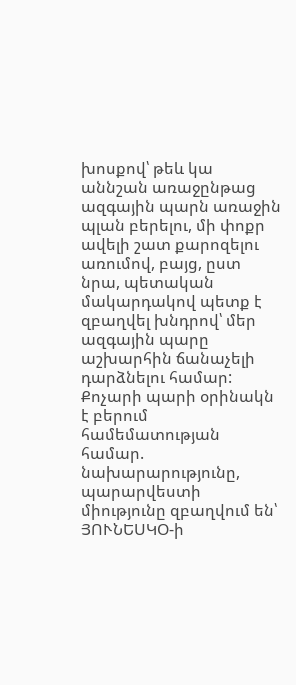խոսքով՝ թեև կա աննշան առաջընթաց ազգային պարն առաջին պլան բերելու, մի փոքր ավելի շատ քարոզելու առումով, բայց, ըստ նրա, պետական մակարդակով պետք է զբաղվել խնդրով՝ մեր ազգային պարը աշխարհին ճանաչելի դարձնելու համար: Քոչարի պարի օրինակն է բերում համեմատության համար. նախարարությունը, պարարվեստի միությունը զբաղվում են՝ ՅՈՒՆԵՍԿՕ-ի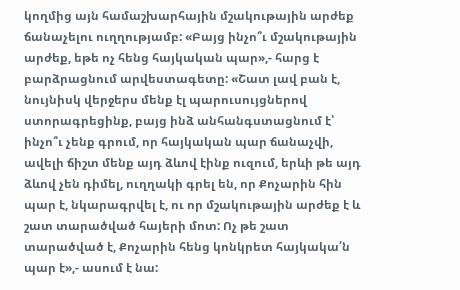կողմից այն համաշխարհային մշակութային արժեք ճանաչելու ուղղությամբ: «Բայց ինչո՞ւ մշակութային արժեք, եթե ոչ հենց հայկական պար»,- հարց է բարձրացնում արվեստագետը: «Շատ լավ բան է, նույնիսկ վերջերս մենք էլ պարուսույցներով ստորագրեցինք, բայց ինձ անհանգստացնում է՝ ինչո՞ւ չենք գրում, որ հայկական պար ճանաչվի, ավելի ճիշտ մենք այդ ձևով էինք ուզում, երևի թե այդ ձևով չեն դիմել, ուղղակի գրել են, որ Քոչարին հին պար է, նկարագրվել է, ու որ մշակութային արժեք է և շատ տարածված հայերի մոտ: Ոչ թե շատ տարածված է, Քոչարին հենց կոնկրետ հայկակա՛ն պար է»,- ասում է նա: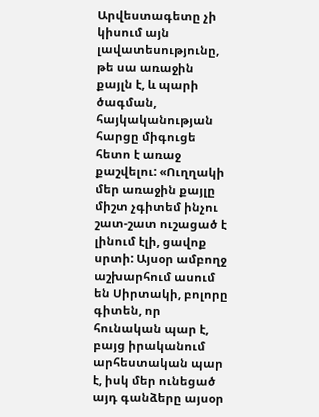Արվեստագետը չի կիսում այն լավատեսությունը, թե սա առաջին քայլն է, և պարի ծագման, հայկականության հարցը միգուցե հետո է առաջ քաշվելու: «Ուղղակի մեր առաջին քայլը միշտ չգիտեմ ինչու շատ-շատ ուշացած է լինում էլի, ցավոք սրտի: Այսօր ամբողջ աշխարհում ասում են Սիրտակի, բոլորը գիտեն, որ հունական պար է, բայց իրականում արհեստական պար է, իսկ մեր ունեցած այդ գանձերը այսօր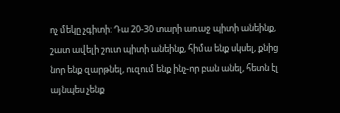ոչ մեկը չգիտի: Դա 20-30 տարի առաջ պիտի անեինք, շատ ավելի շուտ պիտի անեինք, հիմա ենք սկսել, քնից նոր ենք զարթնել, ուզում ենք ինչ-որ բան անել, հետն էլ այնպես չենք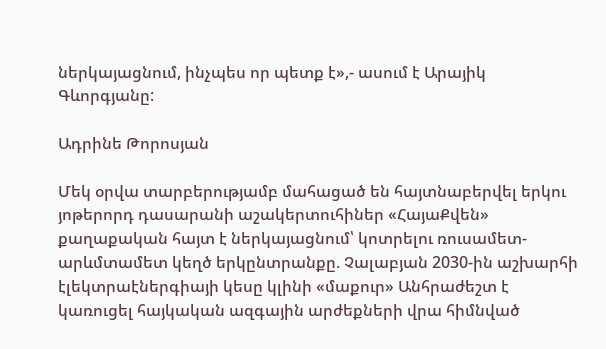ներկայացնում, ինչպես որ պետք է»,- ասում է Արայիկ Գևորգյանը:

Ադրինե Թորոսյան

Մեկ օրվա տարբերությամբ մահացած են հայտնաբերվել երկու յոթերորդ դասարանի աշակերտուհիներ «ՀայաՔվեն» քաղաքական հայտ է ներկայացնում՝ կոտրելու ռուսամետ-արևմտամետ կեղծ երկընտրանքը. Չալաբյան 2030-ին աշխարհի էլեկտրաէներգիայի կեսը կլինի «մաքուր» Անհրաժեշտ է կառուցել հայկական ազգային արժեքների վրա հիմնված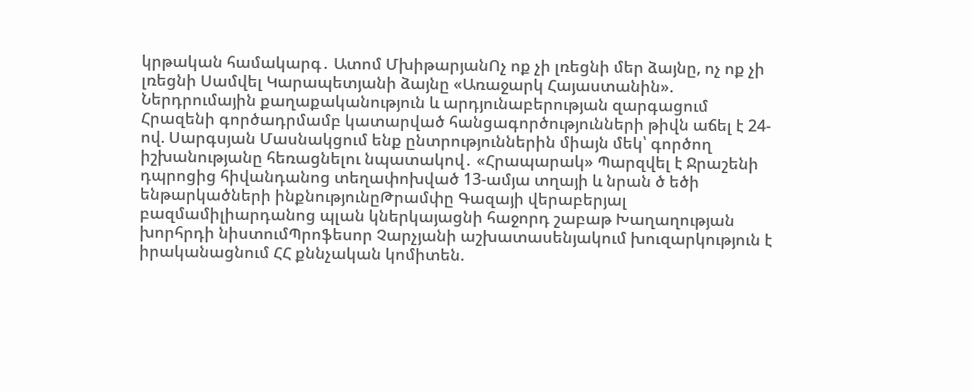կրթական համակարգ․ Ատոմ ՄխիթարյանՈչ ոք չի լռեցնի մեր ձայնը, ոչ ոք չի լռեցնի Սամվել Կարապետյանի ձայնը «Առաջարկ Հայաստանին». Ներդրումային քաղաքականություն և արդյունաբերության զարգացում Հրազենի գործադրմամբ կատարված հանցագործությունների թիվն աճել է 24-ով. Սարգսյան Մասնակցում ենք ընտրություններին միայն մեկ՝ գործող իշխանությանը հեռացնելու նպատակով․ «Հրապարակ» Պարզվել է Ջրաշենի դպրոցից հիվանդանոց տեղափոխված 13-ամյա տղայի և նրան ծ եծի ենթարկածների ինքնությունըԹրամփը Գազայի վերաբերյալ բազմամիլիարդանոց պլան կներկայացնի հաջորդ շաբաթ Խաղաղության խորհրդի նիստումՊրոֆեսոր Չարչյանի աշխատասենյակում խուզարկություն է իրականացնում ՀՀ քննչական կոմիտեն.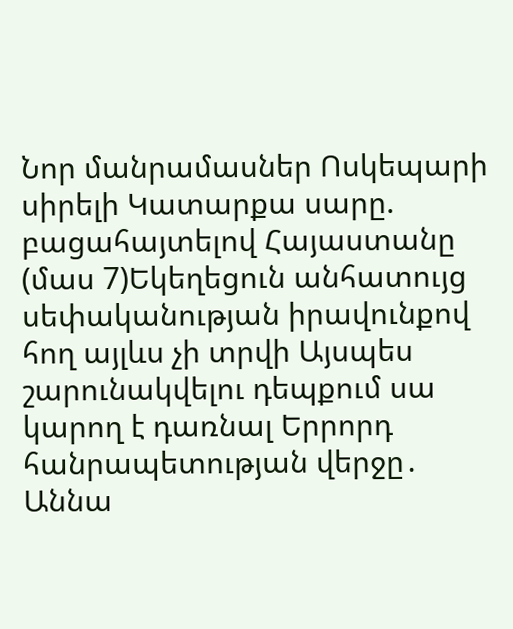Նոր մանրամասներ Ոսկեպարի սիրելի Կատարքա սարը. բացահայտելով Հայաստանը (մաս 7)Եկեղեցուն անհատույց սեփականության իրավունքով հող այլևս չի տրվի Այսպես շարունակվելու դեպքում սա կարող է դառնալ Երրորդ հանրապետության վերջը․ Աննա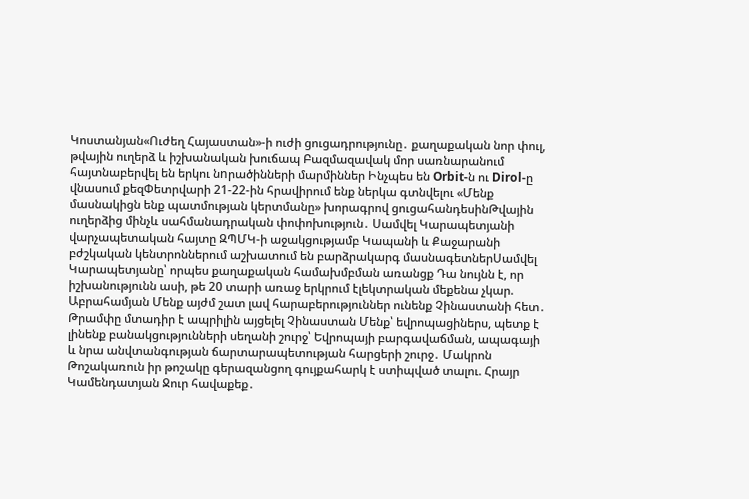Կոստանյան«Ուժեղ Հայաստան»-ի ուժի ցուցադրությունը․ քաղաքական նոր փուլ, թվային ուղերձ և իշխանական խուճապ Բազմազավակ մոր սառնարանում հայտնաբերվել են երկու նnրածինների մարմիններ Ինչպես են Orbit-ն ու Dirol-ը վնասում քեզՓետրվարի 21-22-ին հրավիրում ենք ներկա գտնվելու «Մենք մասնակիցն ենք պատմության կերտմանը» խորագրով ցուցահանդեսինԹվային ուղերձից մինչև սահմանադրական փոփոխություն․ Սամվել Կարապետյանի վարչապետական հայտը ԶՊՄԿ-ի աջակցությամբ Կապանի և Քաջարանի բժշկական կենտրոններում աշխատում են բարձրակարգ մասնագետներՍամվել Կարապետյանը՝ որպես քաղաքական համախմբման առանցք Դա նույնն է, որ իշխանությունն ասի, թե 20 տարի առաջ երկրում էլեկտրական մեքենա չկար. Աբրահամյան Մենք այժմ շատ լավ հարաբերություններ ունենք Չինաստանի հետ․ Թրամփը մտադիր է ապրիլին այցելել Չինաստան Մենք՝ եվրոպացիներս, պետք է լինենք բանակցությունների սեղանի շուրջ՝ Եվրոպայի բարգավաճման, ապագայի և նրա անվտանգության ճարտարապետության հարցերի շուրջ․ Մակրոն Թոշակառուն իր թոշակը գերազանցող գույքահարկ է ստիպված տալու. Հրայր Կամենդատյան Ջուր հավաքեք․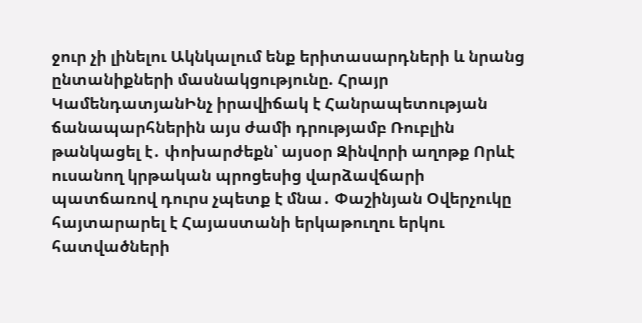ջուր չի լինելու Ակնկալում ենք երիտասարդների և նրանց ընտանիքների մասնակցությունը. Հրայր ԿամենդատյանԻնչ իրավիճակ է Հանրապետության ճանապարհներին այս ժամի դրությամբ Ռուբլին թանկացել է․ փոխարժեքն՝ այսօր Զինվորի աղոթք Որևէ ուսանող կրթական պրոցեսից վարձավճարի պատճառով դուրս չպետք է մնա․ Փաշինյան Օվերչուկը հայտարարել է Հայաստանի երկաթուղու երկու հատվածների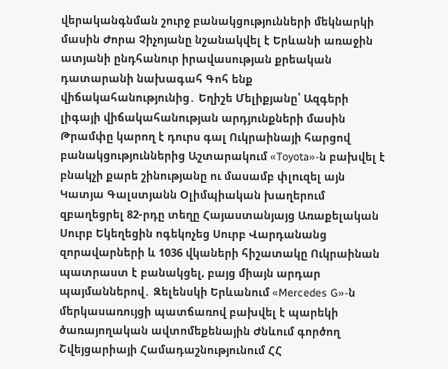վերականգնման շուրջ բանակցությունների մեկնարկի մասին Ժորա Չիչոյանը նշանակվել է Երևանի առաջին ատյանի ընդհանուր իրավասության քրեական դատարանի նախագահ Գոհ ենք վիճակահանությունից․ Եղիշե Մելիքյանը՝ Ազգերի լիգայի վիճակահանության արդյունքների մասին Թրամփը կարող է դուրս գալ Ուկրաինայի հարցով բանակցություններից Աշտարակում «Toyota»-ն բախվել է բնակչի քարե շինությանը ու մասամբ փլnւզել այն Կատյա Գալստյանն Օլիմպիական խաղերում զբաղեցրել 82-րդը տեղը Հայաստանյայց Առաքելական Սուրբ Եկեղեցին ոգեկոչեց Սուրբ Վարդանանց զորավարների և 1036 վկաների հիշատակը Ուկրաինան պատրաստ է բանակցել, բայց միայն արդար պայմաններով․ Զելենսկի Երևանում «Mercedes G»-ն մերկասառույցի պատճառով բախվել է պարեկի ծառայողական ավտոմեքենային Ժնևում գործող Շվեյցարիայի Համադաշնությունում ՀՀ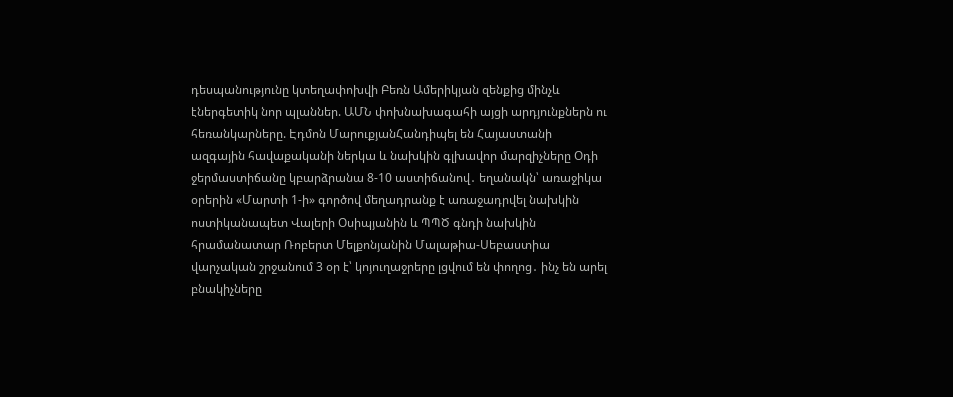դեսպանությունը կտեղափոխվի Բեռն Ամերիկյան զենքից մինչև էներգետիկ նոր պլաններ. ԱՄՆ փոխնախագահի այցի արդյունքներն ու հեռանկարները. Էդմոն ՄարուքյանՀանդիպել են Հայաստանի ազգային հավաքականի ներկա և նախկին գլխավոր մարզիչները Օդի ջերմաստիճանը կբարձրանա 8-10 աստիճանով․ եղանակն՝ առաջիկա օրերին «Մարտի 1-ի» գործով մեղադրանք է առաջադրվել նախկին ոստիկանապետ Վալերի Օսիպյանին և ՊՊԾ գնդի նախկին հրամանատար Ռոբերտ Մելքոնյանին Մալաթիա-Սեբաստիա վարչական շրջանում 3 օր է՝ կոյուղաջրերը լցվում են փողոց․ ինչ են արել բնակիչները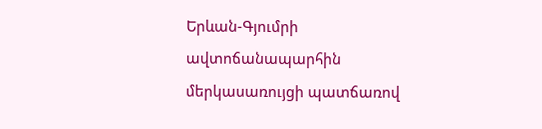Երևան-Գյումրի ավտոճանապարհին մերկասառույցի պատճառով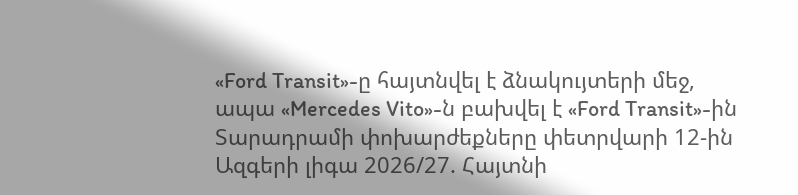«Ford Transit»-ը հայտնվել է ձնակույտերի մեջ, ապա «Mercedes Vito»-ն բախվել է «Ford Transit»-ին Տարադրամի փոխարժեքները փետրվարի 12-ին Ազգերի լիգա 2026/27. Հայտնի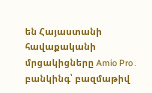են Հայաստանի հավաքականի մրցակիցները Amio Pro․ բանկինգ՝ բազմաթիվ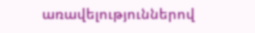առավելություններով